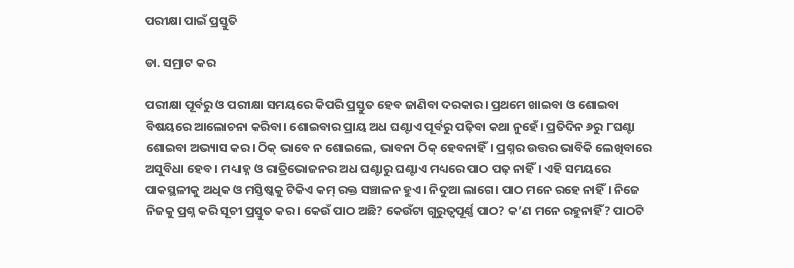ପରୀକ୍ଷା ପାଇଁ ପ୍ରସ୍ତୁତି

ଡା. ସମ୍ରାଟ କର

ପରୀକ୍ଷା ପୂର୍ବରୁ ଓ ପରୀକ୍ଷା ସମୟରେ କିପରି ପ୍ରସ୍ତୁତ ହେବ ଜାଣିବା ଦରକାର। ପ୍ରଥମେ ଖାଇବା ଓ ଶୋଇବା ବିଷୟରେ ଆଲୋଚନା କରିବା। ଶୋଇବାର ପ୍ରାୟ ଅଧ ଘଣ୍ଟାଏ ପୂର୍ବରୁ ପଢ଼ିବା କଥା ନୁହେଁ। ପ୍ରତିଦିନ ୬ରୁ ୮ଘଣ୍ଟା ଶୋଇବା ଅଭ୍ୟାସ କର। ଠିକ୍‌ ଭାବେ ନ ଶୋଇଲେ, ଭାବନା ଠିକ୍‌ ହେବନାହିଁ। ପ୍ରଶ୍ନର ଉତ୍ତର ଭାବିକି ଲେଖିବାରେ ଅସୁବିଧା ହେବ। ମଧ୍ୟାହ୍ନ ଓ ରାତ୍ରିଭୋଜନର ଅଧ ଘଣ୍ଟାରୁ ଘଣ୍ଟାଏ ମଧ୍ୟରେ ପାଠ ପଢ଼ ନାହିଁ। ଏହି ସମୟରେ ପାକସ୍ଥଳୀକୁ ଅଧିକ ଓ ମସ୍ତିଷ୍କକୁ ଟିକିଏ କମ୍‌ ରକ୍ତ ସଞ୍ଚାଳନ ହୁଏ। ନିଦୁଆ ଲାଗେ। ପାଠ ମନେ ରହେ ନାହିଁ। ନିଜେ ନିଜକୁ ପ୍ରଶ୍ନ କରି ସୂଚୀ ପ୍ରସ୍ତୁତ କର। କେଉଁ ପାଠ ଅଛି? କେଉଁଟା ଗୁରୁତ୍ୱପୂର୍ଣ୍ଣ ପାଠ? କ’ଣ ମନେ ରହୁନାହିଁ? ପାଠଟି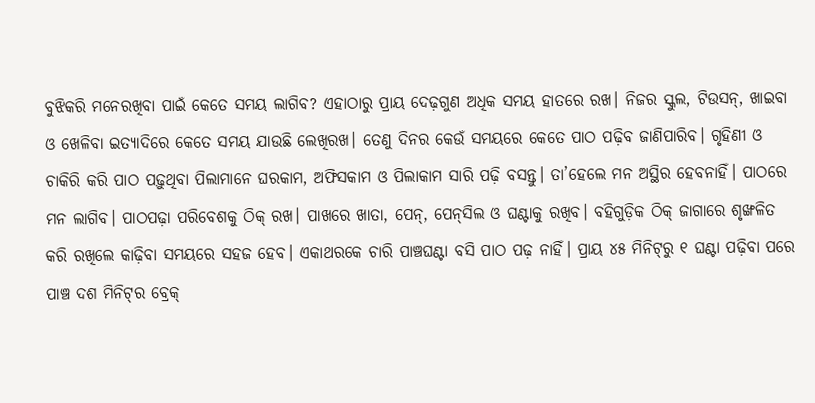ବୁଝିକରି ମନେରଖିବା ପାଇଁ କେତେ ସମୟ ଲାଗିବ? ଏହାଠାରୁ ପ୍ରାୟ ଦେଢ଼ଗୁଣ ଅଧିକ ସମୟ ହାତରେ ରଖ। ନିଜର ସ୍କୁଲ, ଟିଉସନ୍‌, ଖାଇବା ଓ ଖେଳିବା ଇତ୍ୟାଦିରେ କେତେ ସମୟ ଯାଉଛି ଲେଖିରଖ। ତେଣୁ ଦିନର କେଉଁ ସମୟରେ କେତେ ପାଠ ପଢ଼ିବ ଜାଣିପାରିବ। ଗୃହିଣୀ ଓ ଚାକିରି କରି ପାଠ ପଢ଼ୁଥିବା ପିଲାମାନେ ଘରକାମ, ଅଫିସକାମ ଓ ପିଲାକାମ ସାରି ପଢ଼ି ବସନ୍ତୁ। ତା’ହେଲେ ମନ ଅସ୍ଥିର ହେବନାହିଁ। ପାଠରେ ମନ ଲାଗିବ। ପାଠପଢ଼ା ପରିବେଶକୁ ଠିକ୍‌ ରଖ। ପାଖରେ ଖାତା, ପେନ୍‌, ପେନ୍‌ସିଲ ଓ ଘଣ୍ଟାକୁ ରଖିବ। ବହିଗୁଡ଼ିକ ଠିକ୍‌ ଜାଗାରେ ଶୃଙ୍ଖଳିତ କରି ରଖିଲେ କାଢ଼ିବା ସମୟରେ ସହଜ ହେବ। ଏକାଥରକେ ଚାରି ପାଞ୍ଚଘଣ୍ଟା ବସି ପାଠ ପଢ଼ ନାହିଁ। ପ୍ରାୟ ୪୫ ମିନିଟ୍‌ରୁ ୧ ଘଣ୍ଟା ପଢ଼ିବା ପରେ ପାଞ୍ଚ ଦଶ ମିନିଟ୍‌ର ବ୍ରେକ୍‌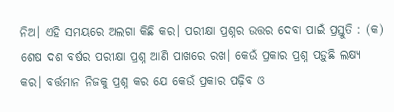ନିଅ। ଏହି ସମୟରେ ଅଲଗା କିଛି କର। ପରୀକ୍ଷା ପ୍ରଶ୍ନର ଉତ୍ତର ଦେବା ପାଇଁ ପ୍ରସ୍ତୁତି : (କ) ଶେଷ ଦଶ ବର୍ଷର ପରୀକ୍ଷା ପ୍ରଶ୍ନ ଆଣି ପାଖରେ ରଖ। କେଉଁ ପ୍ରକାର ପ୍ରଶ୍ନ ପଡ଼ୁଛି ଲକ୍ଷ୍ୟ କର। ବର୍ତ୍ତମାନ ନିଜକୁ ପ୍ରଶ୍ନ କର ଯେ କେଉଁ ପ୍ରକାର ପଢ଼ିବ ଓ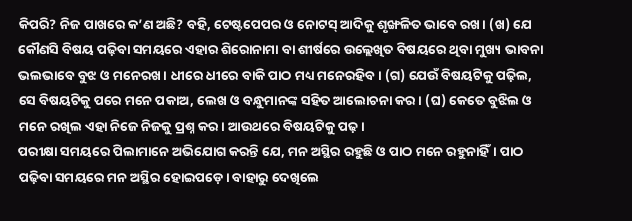କିପରି? ନିଜ ପାଖରେ କ’ଣ ଅଛି? ବହି, ଟେଷ୍ଟପେପର ଓ ନୋଟସ୍‌ ଆଦିକୁ ଶୃଙ୍ଖଳିତ ଭାବେ ରଖ। (ଖ) ଯେ କୌଣସି ବିଷୟ ପଢ଼ିବା ସମୟରେ ଏହାର ଶିରୋନାମା ବା ଶୀର୍ଷରେ ଉଲ୍ଲେଖିତ ବିଷୟରେ ଥିବା ମୁଖ୍ୟ ଭାବନା ଭଲଭାବେ ବୁଝ ଓ ମନେରଖ। ଧୀରେ ଧୀରେ ବାକି ପାଠ ମଧ୍ୟ ମନେରହିବ। (ଗ) ଯେଉଁ ବିଷୟଟିକୁ ପଢ଼ିଲ, ସେ ବିଷୟଟିକୁ ପରେ ମନେ ପକାଅ, ଲେଖ ଓ ବନ୍ଧୁମାନଙ୍କ ସହିତ ଆଲୋଚନା କର। (ଘ) କେତେ ବୁଝିଲ ଓ ମନେ ରଖିଲ ଏହା ନିଜେ ନିଜକୁ ପ୍ରଶ୍ନ କର। ଆଉଥରେ ବିଷୟଟିକୁ ପଢ଼।
ପରୀକ୍ଷା ସମୟରେ ପିଲାମାନେ ଅଭିଯୋଗ କରନ୍ତି ଯେ, ମନ ଅସ୍ଥିର ରହୁଛି ଓ ପାଠ ମନେ ରହୁନାହିଁ। ପାଠ ପଢ଼ିବା ସମୟରେ ମନ ଅସ୍ଥିର ହୋଇପଡ଼େ। ବାହାରୁ ଦେଖିଲେ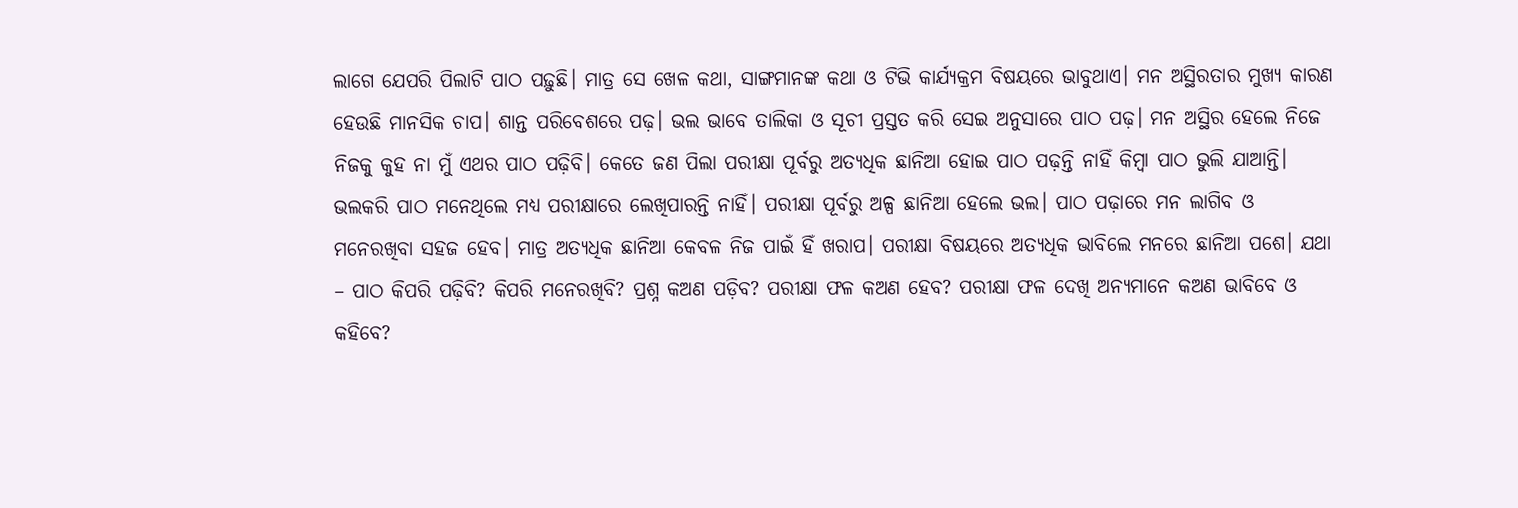ଲାଗେ ଯେପରି ପିଲାଟି ପାଠ ପଢ଼ୁଛି। ମାତ୍ର ସେ ଖେଳ କଥା, ସାଙ୍ଗମାନଙ୍କ କଥା ଓ ଟିଭି କାର୍ଯ୍ୟକ୍ରମ ବିଷୟରେ ଭାବୁଥାଏ। ମନ ଅସ୍ଥିରତାର ମୁଖ୍ୟ କାରଣ ହେଉଛି ମାନସିକ ଚାପ। ଶାନ୍ତ ପରିବେଶରେ ପଢ଼। ଭଲ ଭାବେ ତାଲିକା ଓ ସୂଚୀ ପ୍ରସ୍ତତ କରି ସେଇ ଅନୁସାରେ ପାଠ ପଢ଼। ମନ ଅସ୍ଥିର ହେଲେ ନିଜେ ନିଜକୁ କୁହ ନା ମୁଁ ଏଥର ପାଠ ପଢ଼ିବି। କେତେ ଜଣ ପିଲା ପରୀକ୍ଷା ପୂର୍ବରୁ ଅତ୍ୟଧିକ ଛାନିଆ ହୋଇ ପାଠ ପଢ଼ନ୍ତି ନାହିଁ କିମ୍ବା ପାଠ ଭୁଲି ଯାଆନ୍ତି। ଭଲକରି ପାଠ ମନେଥିଲେ ମଧ୍ୟ ପରୀକ୍ଷାରେ ଲେଖିପାରନ୍ତି ନାହିଁ। ପରୀକ୍ଷା ପୂର୍ବରୁ ଅଳ୍ପ ଛାନିଆ ହେଲେ ଭଲ। ପାଠ ପଢ଼ାରେ ମନ ଲାଗିବ ଓ ମନେରଖିବା ସହଜ ହେବ। ମାତ୍ର ଅତ୍ୟଧିକ ଛାନିଆ କେବଳ ନିଜ ପାଇଁ ହିଁ ଖରାପ। ପରୀକ୍ଷା ବିଷୟରେ ଅତ୍ୟଧିକ ଭାବିଲେ ମନରେ ଛାନିଆ ପଶେ। ଯଥା – ପାଠ କିପରି ପଢ଼ିବି? କିପରି ମନେରଖିବି? ପ୍ରଶ୍ନ କଅଣ ପଡ଼ିବ? ପରୀକ୍ଷା ଫଳ କଅଣ ହେବ? ପରୀକ୍ଷା ଫଳ ଦେଖି ଅନ୍ୟମାନେ କଅଣ ଭାବିବେ ଓ କହିବେ?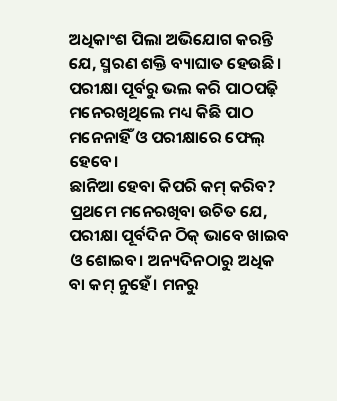ଅଧିକାଂଶ ପିଲା ଅଭିଯୋଗ କରନ୍ତି ଯେ, ସ୍ମରଣ ଶକ୍ତି ବ୍ୟାଘାତ ହେଉଛି। ପରୀକ୍ଷା ପୂର୍ବରୁ ଭଲ କରି ପାଠପଢ଼ି ମନେରଖିଥିଲେ ମଧ୍ୟ କିଛି ପାଠ ମନେନାହିଁ ଓ ପରୀକ୍ଷାରେ ଫେଲ୍‌ ହେବେ।
ଛାନିଆ ହେବା କିପରି କମ୍‌ କରିବ? ପ୍ରଥମେ ମନେରଖିବା ଉଚିତ ଯେ, ପରୀକ୍ଷା ପୂର୍ବଦିନ ଠିକ୍‌ ଭାବେ ଖାଇବ ଓ ଶୋଇବ। ଅନ୍ୟଦିନଠାରୁ ଅଧିକ ବା କମ୍‌ ନୁହେଁ। ମନରୁ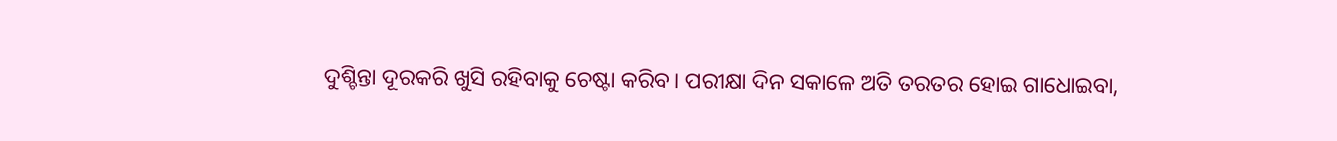ଦୁଶ୍ଚିନ୍ତା ଦୂରକରି ଖୁସି ରହିବାକୁ ଚେଷ୍ଟା କରିବ। ପରୀକ୍ଷା ଦିନ ସକାଳେ ଅତି ତରତର ହୋଇ ଗାଧୋଇବା,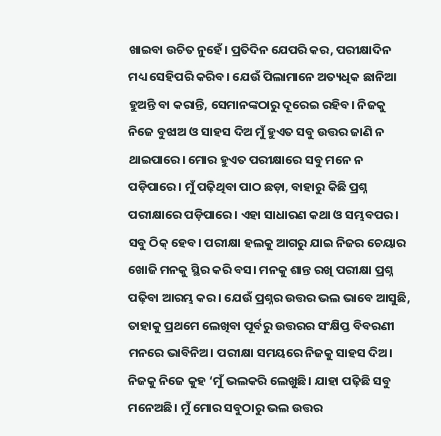ଖାଇବା ଉଚିତ ନୁହେଁ। ପ୍ରତିଦିନ ଯେପରି କର, ପରୀକ୍ଷାଦିନ ମଧ୍ୟ ସେହିପରି କରିବ। ଯେଉଁ ପିଲାମାନେ ଅତ୍ୟଧିକ ଛାନିଆ ହୁଅନ୍ତି ବା କରାନ୍ତି, ସେମାନଙ୍କଠାରୁ ଦୂରେଇ ରହିବ। ନିଜକୁ ନିଜେ ବୁଝାଅ ଓ ସାହସ ଦିଅ ମୁଁ ହୁଏତ ସବୁ ଉତ୍ତର ଜାଣି ନ ଥାଇପାରେ। ମୋର ହୁଏତ ପରୀକ୍ଷାରେ ସବୁ ମନେ ନ ପଡ଼ିପାରେ। ମୁଁ ପଢ଼ିଥିବା ପାଠ ଛଡ଼ା, ବାହାରୁ କିଛି ପ୍ରଶ୍ନ ପରୀକ୍ଷାରେ ପଡ଼ିପାରେ। ଏହା ସାଧାରଣ କଥା ଓ ସମ୍ଭବପର। ସବୁ ଠିକ୍‌ ହେବ। ପରୀକ୍ଷା ହଲକୁ ଆଗରୁ ଯାଇ ନିଜର ଚେୟାର ଖୋଜି ମନକୁ ସ୍ଥିର କରି ବସ। ମନକୁ ଶାନ୍ତ ରଖି ପରୀକ୍ଷା ପ୍ରଶ୍ନ ପଢ଼ିବା ଆରମ୍ଭ କର। ଯେଉଁ ପ୍ରଶ୍ନର ଉତ୍ତର ଭଲ ଭାବେ ଆସୁଛି, ତାହାକୁ ପ୍ରଥମେ ଲେଖିବା ପୂର୍ବରୁ ଉତ୍ତରର ସଂକ୍ଷିପ୍ତ ବିବରଣୀ ମନରେ ଭାବିନିଅ। ପରୀକ୍ଷା ସମୟରେ ନିଜକୁ ସାହସ ଦିଅ। ନିଜକୁ ନିଜେ କୁହ ‘ମୁଁ ଭଲକରି ଲେଖୁଛି। ଯାହା ପଢ଼ିଛି ସବୁ ମନେଅଛି। ମୁଁ ମୋର ସବୁଠାରୁ ଭଲ ଉତ୍ତର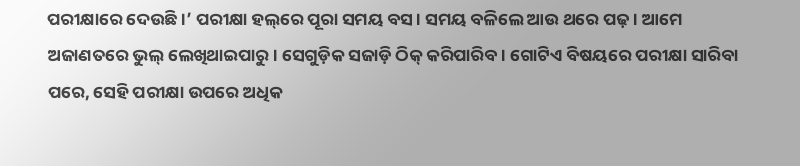ପରୀକ୍ଷାରେ ଦେଉଛି।’ ପରୀକ୍ଷା ହଲ୍‌ରେ ପୂରା ସମୟ ବସ। ସମୟ ବଳିଲେ ଆଉ ଥରେ ପଢ଼। ଆମେ ଅଜାଣତରେ ଭୁଲ୍‌ ଲେଖିଥାଇପାରୁ। ସେଗୁଡ଼ିକ ସଜାଡ଼ି ଠିକ୍‌ କରିପାରିବ। ଗୋଟିଏ ବିଷୟରେ ପରୀକ୍ଷା ସାରିବା ପରେ, ସେହି ପରୀକ୍ଷା ଉପରେ ଅଧିକ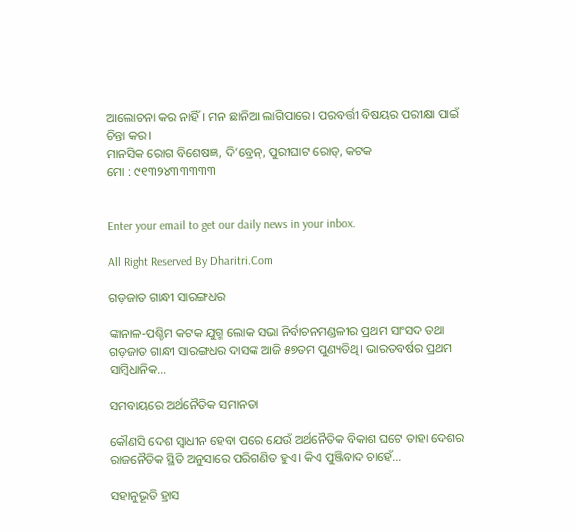ଆଲୋଚନା କର ନାହିଁ। ମନ ଛାନିଆ ଲାଗିପାରେ। ପରବର୍ତ୍ତୀ ବିଷୟର ପରୀକ୍ଷା ପାଇଁ ଚିନ୍ତା କର।
ମାନସିକ ରୋଗ ବିଶେଷଜ୍ଞ, ଦି’ବ୍ରେନ୍‌, ପୁରୀଘାଟ ରୋଡ୍‌, କଟକ
ମୋ : ୯୧୩୨୪୩୩୩୩୩


Enter your email to get our daily news in your inbox.

All Right Reserved By Dharitri.Com

ଗଡ଼ଜାତ ଗାନ୍ଧୀ ସାରଙ୍ଗଧର

ଙ୍କାନାଳ-ପଶ୍ଚିମ କଟକ ଯୁଗ୍ମ ଲୋକ ସଭା ନିର୍ବାଚନମଣ୍ଡଳୀର ପ୍ରଥମ ସାଂସଦ ତଥା ଗଡ଼ଜାତ ଗାନ୍ଧୀ ସାରଙ୍ଗଧର ଦାସଙ୍କ ଆଜି ୫୭ତମ ପୁଣ୍ୟତିଥି। ଭାରତବର୍ଷର ପ୍ରଥମ ସାମ୍ବିଧାନିକ...

ସମବାୟରେ ଅର୍ଥନୈତିକ ସମାନତା

କୌଣସି ଦେଶ ସ୍ବାଧୀନ ହେବା ପରେ ଯେଉଁ ଅର୍ଥନୈତିକ ବିକାଶ ଘଟେ ତାହା ଦେଶର ରାଜନୈତିକ ସ୍ଥିତି ଅନୁସାରେ ପରିଗଣିତ ହୁଏ। କିଏ ପୁଞ୍ଜିବାଦ ଚାହେଁ...

ସହାନୁଭୂତି ହ୍ରାସ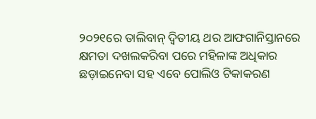୨୦୨୧ରେ ତାଲିବାନ୍‌ ଦ୍ୱିତୀୟ ଥର ଆଫଗାନିସ୍ତାନରେ କ୍ଷମତା ଦଖଲକରିବା ପରେ ମହିଳାଙ୍କ ଅଧିକାର ଛଡ଼ାଇନେବା ସହ ଏବେ ପୋଲିଓ ଟିକାକରଣ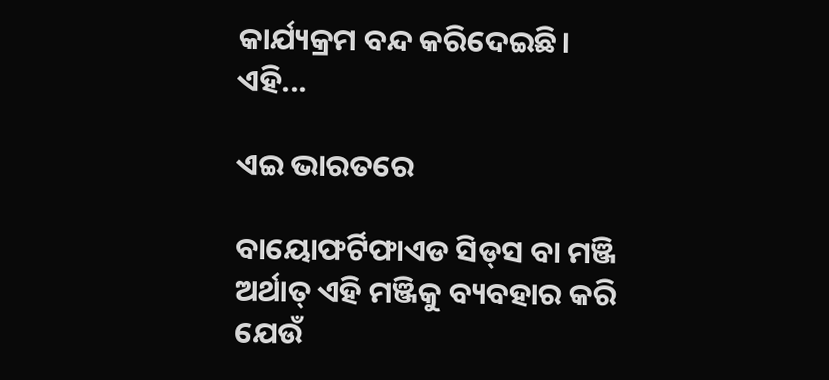କାର୍ଯ୍ୟକ୍ରମ ବନ୍ଦ କରିଦେଇଛି। ଏହି...

ଏଇ ଭାରତରେ

ବାୟୋଫର୍ଟିଫାଏଡ ସିଡ୍‌ସ ବା ମଞ୍ଜି ଅର୍ଥାତ୍‌ ଏହି ମଞ୍ଜିକୁ ବ୍ୟବହାର କରି ଯେଉଁ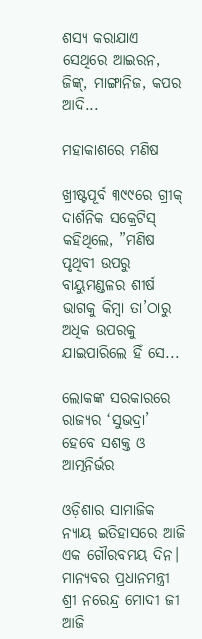ଶସ୍ୟ କରାଯାଏ ସେଥିରେ ଆଇରନ, ଜିଙ୍କ୍‌, ମାଙ୍ଗାନିଜ, କପର ଆଦି...

ମହାକାଶରେ ମଣିଷ

ଖ୍ରୀଷ୍ଟପୂର୍ବ ୩୯୯ରେ ଗ୍ରୀକ୍‌ ଦାର୍ଶନିକ ସକ୍ରେଟିସ୍‌ କହିଥିଲେ, ”ମଣିଷ ପୃଥିବୀ ଉପରୁ ବାୟୁମଣ୍ଡଳର ଶୀର୍ଷ ଭାଗକୁ କିମ୍ବା ତା’ଠାରୁ ଅଧିକ ଉପରକୁ ଯାଇପାରିଲେ ହିଁ ସେ...

ଲୋକଙ୍କ ସରକାରରେ ରାଜ୍ୟର ‘ସୁଭଦ୍ରା’ ହେବେ ସଶକ୍ତ ଓ ଆତ୍ମନିର୍ଭର

ଓଡ଼ିଶାର ସାମାଜିକ ନ୍ୟାୟ ଇତିହାସରେ ଆଜି ଏକ ଗୌରବମୟ ଦିନ। ମାନ୍ୟବର ପ୍ରଧାନମନ୍ତ୍ରୀ ଶ୍ରୀ ନରେନ୍ଦ୍ର ମୋଦୀ ଜୀ ଆଜି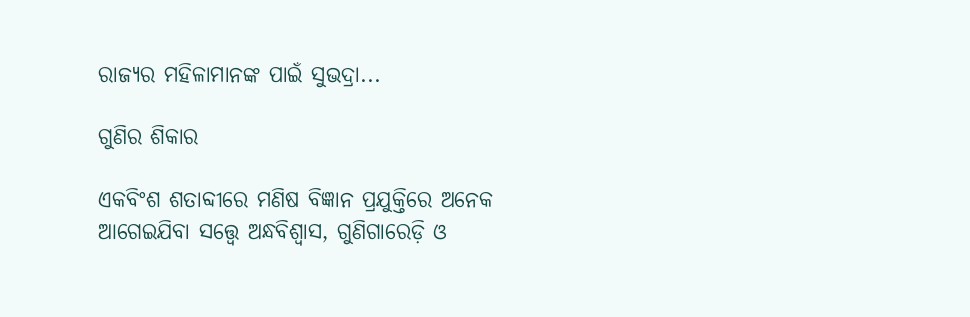ରାଜ୍ୟର ମହିଳାମାନଙ୍କ ପାଇଁ ସୁଭଦ୍ରା...

ଗୁଣିର ଶିକାର

ଏକବିଂଶ ଶତାବ୍ଦୀରେ ମଣିଷ ବିଜ୍ଞାନ ପ୍ରଯୁକ୍ତିରେ ଅନେକ ଆଗେଇଯିବା ସତ୍ତ୍ୱେ ଅନ୍ଧବିଶ୍ୱାସ, ଗୁଣିଗାରେଡ଼ି ଓ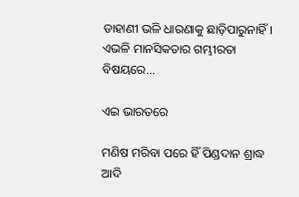ଡାହାଣୀ ଭଳି ଧାରଣାକୁ ଛାଡ଼ିପାରୁନାହିଁ। ଏଭଳି ମାନସିକତାର ଗମ୍ଭୀରତା ବିଷୟରେ...

ଏଇ ଭାରତରେ

ମଣିଷ ମରିବା ପରେ ହିଁ ପିଣ୍ଡଦାନ ଶ୍ରାଦ୍ଧ ଆଦି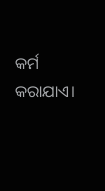କର୍ମ କରାଯାଏ।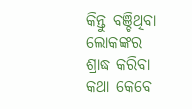କିନ୍ତୁ ବଞ୍ଚିଥିବା ଲୋକଙ୍କର ଶ୍ରାଦ୍ଧ କରିବା କଥା କେବେ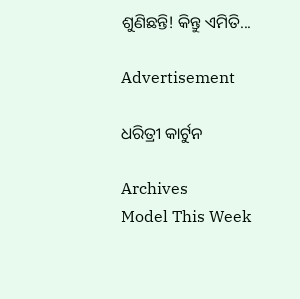ଶୁଣିଛନ୍ତି! କିନ୍ତୁ ଏମିତି...

Advertisement

ଧରିତ୍ରୀ କାର୍ଟୁନ

Archives
Model This Week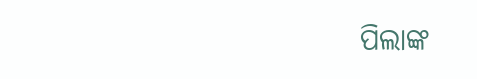ପିଲାଙ୍କ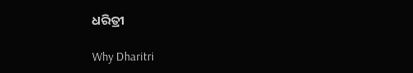ଧରିତ୍ରୀ

Why Dharitri